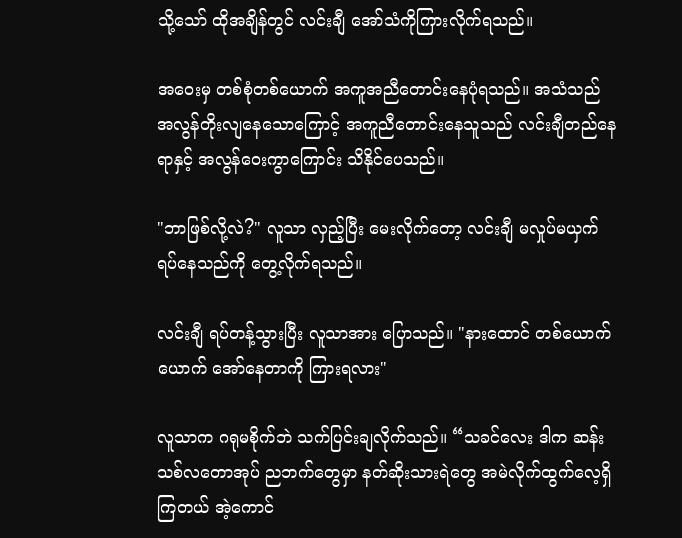သို့သော် ထိုအချိန်တွင် လင်းချီ အော်သံကိုကြားလိုက်ရသည်။

အဝေးမှ တစ်စုံတစ်ယောက် အကူအညီတောင်းနေပုံရသည်။ အသံသည် အလွန်တိုးလျနေသောကြောင့် အကူညီတောင်းနေသူသည် လင်းချီတည်နေရာနှင့် အလွန်ဝေးကွာကြောင်း သိနိုင်ပေသည်။

"ဘာဖြစ်လို့လဲ?" လူသာ လှည့်ပြီး မေးလိုက်တော့ လင်းချီ မလှုပ်မယှက်ရပ်‌နေသည်ကို တွေ့လိုက်ရသည်။

လင်းချီ ရပ်တန့်သွားပြီး လူသာအား ပြောသည်။ "နားထောင် တစ်ယောက်ယောက် အော်နေတာကို ကြားရလား"

လူသာက ဂရုမစိုက်ဘဲ သက်ပြင်းချလိုက်သည်။ “သခင်လေး ဒါက ဆန်းသစ်လတော‌အုပ် ညဘက်‌တွေမှာ နတ်ဆိုးသားရဲ‌တွေ အမဲလိုက်ထွက်လေ့ရှိကြတယ် အဲ့ကောင်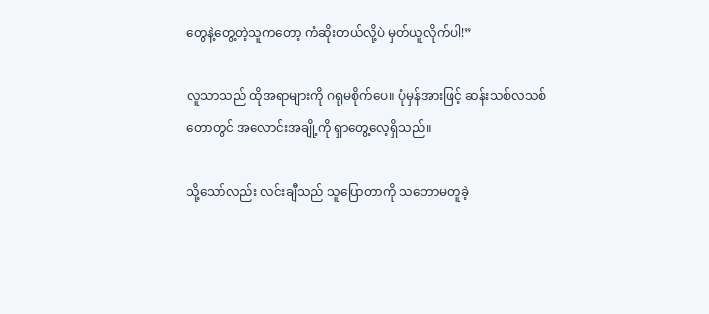တွေနဲ့တွေ့တဲ့သူက‌တော့ ကံဆိုးတယ်လို့ပဲ မှတ်ယူလိုက်ပါ!”

လူသာသည် ထိုအရာများကို ဂရုမစိုက်‌ပေ။ ပုံမှန်အားဖြင့် ဆန်းသစ်လသစ်တောတွင် အလောင်းအချို့ကို ရှာတွေ့လေ့ရှိသည်။

သို့သော်လည်း လင်းချီသည် သူပြောတာကို သဘောမတူခဲ့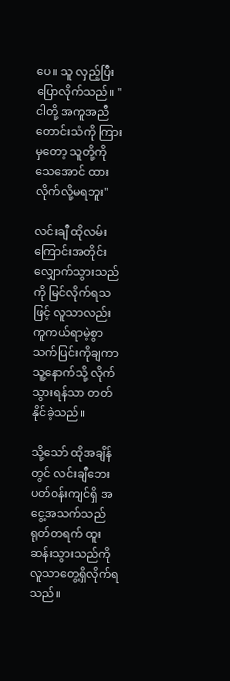ပေ။ သူ လှည့်ပြီးပြောလိုက်သည်။ "ငါတို့ အကူအညီတောင်းသံကို ကြားမှတော့ သူတို့ကို သေ‌အောင် ထားလိုက်လို့မရဘူး"

လင်းချီ ထိုလမ်းကြောင်းအတိုင်း လျှောက်သွားသည်ကို မြင်လိုက်ရသဖြင့် လူသာလည်း ကူကယ်ရာမဲ့စွာသက်ပြင်းကိုချကာ  သူ့နောက်သို့ လိုက်သွားရန်သာ တတ်နိုင်ခဲ့သည်။

သို့သော် ထိုအချိန်တွင် လင်းချီဘေးပတ်၀န်းကျင်ရှိ အငွေ့အသက်သည် ရုတ်တရက် ထူးဆန်းသွားသည်ကို လူသာတွေ့ရှိလိုက်ရသည်။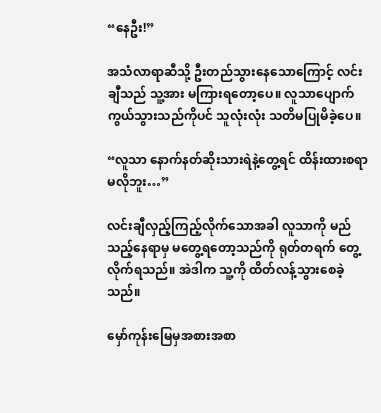“နေဦး!”

အသံလာရာဆီသို့ ဦးတည်သွားနေသောကြောင့် လင်းချီသည် သူ့အား မကြားရတော့ပေ။ လူသာပျောက်ကွယ်သွားသည်ကိုပင် သူလုံးလုံး သတိမပြုမိခဲ့ပေ။

“လူသာ နောက်နတ်ဆိုးသားရဲနဲ့တွေ့ရင် ထိန်းထားစရာ မလိုဘူး…”

လင်းချီလှည့်ကြည့်လိုက်သောအခါ လူသာကို မည်သည့်နေရာမှ မတွေ့ရတော့သည်ကို ရုတ်တရက် တွေ့လိုက်ရသည်။ အဲဒါက သူ့ကို ထိတ်လန့်သွားစေခဲ့သည်။

မှော်ကုန်းမြေမှအစားအစာ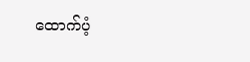ထောက်ပံ့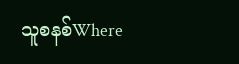သူစနစ်Where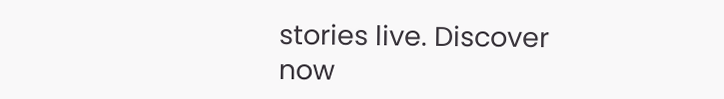stories live. Discover now